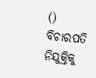() ବିଚାରପତି ନିଯୁକ୍ତିକୁ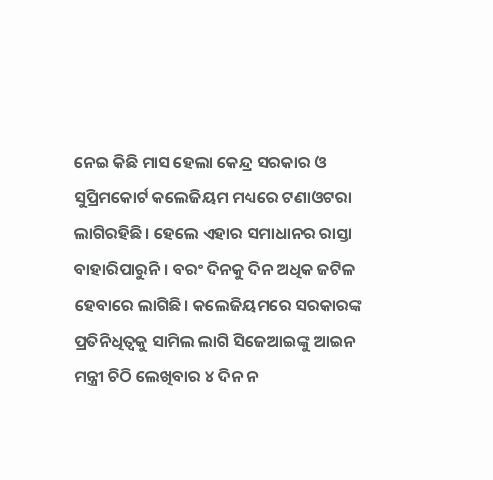ନେଇ କିଛି ମାସ ହେଲା କେନ୍ଦ୍ର ସରକାର ଓ ସୁପ୍ରିମକୋର୍ଟ କଲେଜିୟମ ମଧ୍ୟରେ ଟଣାଓଟରା ଲାଗିରହିଛି। ହେଲେ ଏହାର ସମାଧାନର ରାସ୍ତା ବାହାରିପାରୁନି। ବରଂ ଦିନକୁ ଦିନ ଅଧିକ ଜଟିଳ ହେବାରେ ଲାଗିଛି। କଲେଜିୟମରେ ସରକାରଙ୍କ ପ୍ରତିନିଧିତ୍ୱକୁ ସାମିଲ ଲାଗି ସିଜେଆଇଙ୍କୁ ଆଇନ ମନ୍ତ୍ରୀ ଚିଠି ଲେଖିବାର ୪ ଦିନ ନ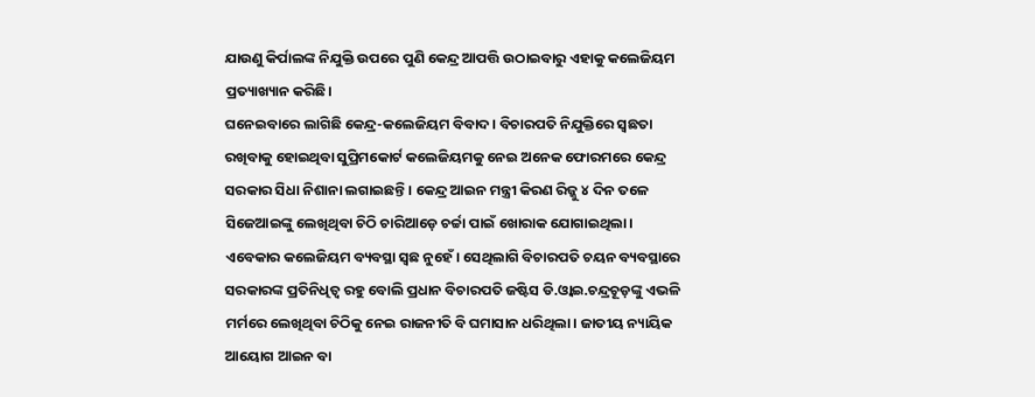ଯାଉଣୁ କିର୍ପାଲଙ୍କ ନିଯୁକ୍ତି ଉପରେ ପୁଣି କେନ୍ଦ୍ର ଆପତ୍ତି ଉଠାଇବାରୁ ଏହାକୁ କଲେଜିୟମ ପ୍ରତ୍ୟାଖ୍ୟାନ କରିଛି।
ଘନେଇବାରେ ଲାଗିଛି କେନ୍ଦ୍ର-କଲେଜିୟମ ବିବାଦ। ବିଚାରପତି ନିଯୁକ୍ତିରେ ସ୍ୱଛତା ରଖିବାକୁ ହୋଇଥିବା ସୁପ୍ରିମକୋର୍ଟ କଲେଜିୟମକୁ ନେଇ ଅନେକ ଫୋରମରେ କେନ୍ଦ୍ର ସରକାର ସିଧା ନିଶାନା ଲଗାଇଛନ୍ତି। କେନ୍ଦ୍ର ଆଇନ ମନ୍ତ୍ରୀ କିରଣ ରିଜ୍ଜୁ ୪ ଦିନ ତଳେ ସିଜେଆଇଙ୍କୁ ଲେଖିଥିବା ଚିଠି ଚାରିଆଡ଼େ ଚର୍ଚ୍ଚା ପାଇଁ ଖୋରାକ ଯୋଗାଇଥିଲା। ଏବେକାର କଲେଜିୟମ ବ୍ୟବସ୍ଥା ସ୍ୱଛ ନୁହେଁ। ସେଥିଲାଗି ବିଚାରପତି ଚୟନ ବ୍ୟବସ୍ଥାରେ ସରକାରଙ୍କ ପ୍ରତିନିଧିତ୍ୱ ରହୁ ବୋଲି ପ୍ରଧାନ ବିଚାରପତି ଜଷ୍ଟିସ ଡି.ଓ୍ୱାଇ.ଚନ୍ଦ୍ରଚୂଡ଼ଙ୍କୁ ଏଭଳି ମର୍ମରେ ଲେଖିଥିବା ଚିଠିକୁ ନେଇ ରାଜନୀତି ବି ଘମାସାନ ଧରିଥିଲା। ଜାତୀୟ ନ୍ୟାୟିକ ଆୟୋଗ ଆଇନ ବା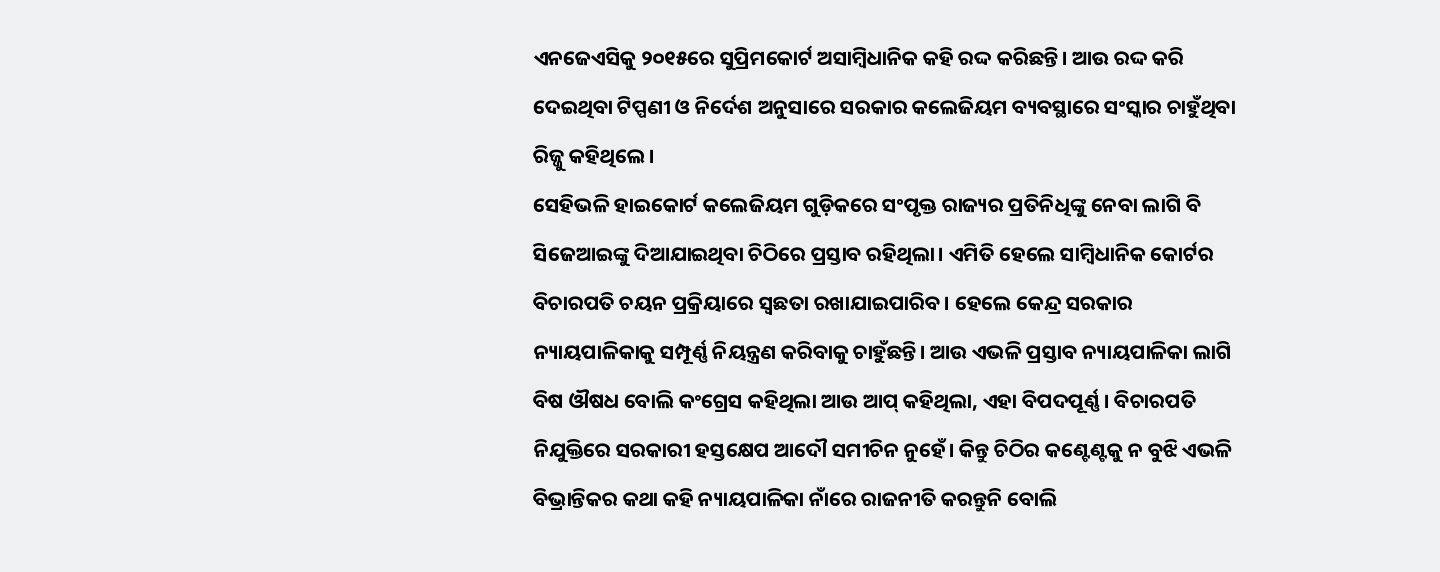ଏନଜେଏସିକୁ ୨୦୧୫ରେ ସୁପ୍ରିମକୋର୍ଟ ଅସାମ୍ୱିଧାନିକ କହି ରଦ୍ଦ କରିଛନ୍ତି। ଆଉ ରଦ୍ଦ କରି ଦେଇଥିବା ଟିପ୍ପଣୀ ଓ ନିର୍ଦେଶ ଅନୁସାରେ ସରକାର କଲେଜିୟମ ବ୍ୟବସ୍ଥାରେ ସଂସ୍କାର ଚାହୁଁଥିବା ରିଜ୍ଜୁ କହିଥିଲେ।
ସେହିଭଳି ହାଇକୋର୍ଟ କଲେଜିୟମ ଗୁଡ଼ିକରେ ସଂପୃକ୍ତ ରାଜ୍ୟର ପ୍ରତିନିଧିଙ୍କୁ ନେବା ଲାଗି ବି ସିଜେଆଇଙ୍କୁ ଦିଆଯାଇଥିବା ଚିଠିରେ ପ୍ରସ୍ତାବ ରହିଥିଲା। ଏମିତି ହେଲେ ସାମ୍ୱିଧାନିକ କୋର୍ଟର ବିଚାରପତି ଚୟନ ପ୍ରକ୍ରିୟାରେ ସ୍ୱଛତା ରଖାଯାଇପାରିବ। ହେଲେ କେନ୍ଦ୍ର ସରକାର ନ୍ୟାୟପାଳିକାକୁ ସମ୍ପୂର୍ଣ୍ଣ ନିୟନ୍ତ୍ରଣ କରିବାକୁ ଚାହୁଁଛନ୍ତି। ଆଉ ଏଭଳି ପ୍ରସ୍ତାବ ନ୍ୟାୟପାଳିକା ଲାଗି ବିଷ ଔଷଧ ବୋଲି କଂଗ୍ରେସ କହିଥିଲା ଆଉ ଆପ୍ କହିଥିଲା, ଏହା ବିପଦପୂର୍ଣ୍ଣ। ବିଚାରପତି ନିଯୁକ୍ତିରେ ସରକାରୀ ହସ୍ତକ୍ଷେପ ଆଦୌ ସମୀଚିନ ନୁହେଁ। କିନ୍ତୁ ଚିଠିର କଣ୍ଟେଣ୍ଟକୁ ନ ବୁଝି ଏଭଳି ବିଭ୍ରାନ୍ତିକର କଥା କହି ନ୍ୟାୟପାଳିକା ନାଁରେ ରାଜନୀତି କରନ୍ତୁନି ବୋଲି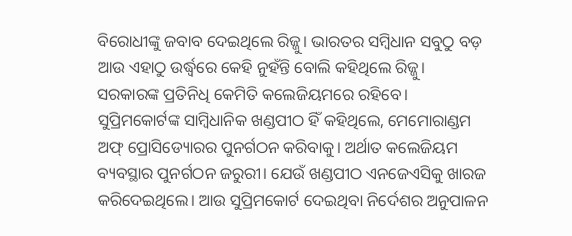ବିରୋଧୀଙ୍କୁ ଜବାବ ଦେଇଥିଲେ ରିଜ୍ଜୁ। ଭାରତର ସମ୍ୱିଧାନ ସବୁଠୁ ବଡ଼ ଆଉ ଏହାଠୁ ଉର୍ଦ୍ଧ୍ୱରେ କେହି ନୁହଁନ୍ତି ବୋଲି କହିଥିଲେ ରିଜ୍ଜୁ। ସରକାରଙ୍କ ପ୍ରତିନିଧି କେମିତି କଲେଜିୟମରେ ରହିବେ। ସୁପ୍ରିମକୋର୍ଟଙ୍କ ସାମ୍ୱିଧାନିକ ଖଣ୍ଡପୀଠ ହିଁ କହିଥିଲେ, ମେମୋରାଣ୍ଡମ ଅଫ୍ ପ୍ରୋସିଡ୍ୟୋରର ପୁନର୍ଗଠନ କରିବାକୁ। ଅର୍ଥାତ କଲେଜିୟମ ବ୍ୟବସ୍ଥାର ପୁନର୍ଗଠନ ଜରୁରୀ। ଯେଉଁ ଖଣ୍ଡପୀଠ ଏନଜେଏସିକୁ ଖାରଜ କରିଦେଇଥିଲେ। ଆଉ ସୁପ୍ରିମକୋର୍ଟ ଦେଇଥିବା ନିର୍ଦେଶର ଅନୁପାଳନ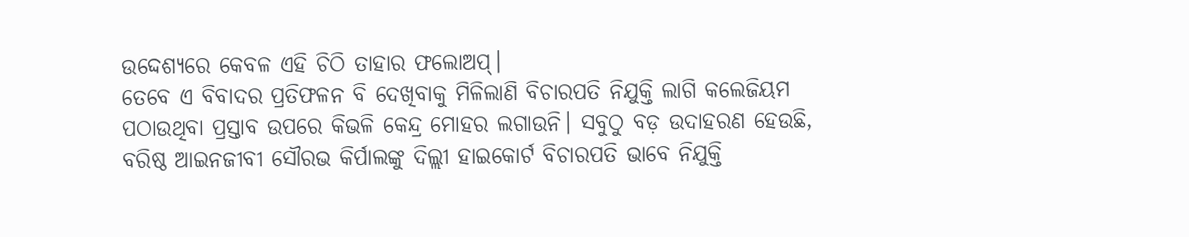ଉଦ୍ଦେଶ୍ୟରେ କେବଳ ଏହି ଚିଠି ତାହାର ଫଲୋଅପ୍।
ତେବେ ଏ ବିବାଦର ପ୍ରତିଫଳନ ବି ଦେଖିବାକୁ ମିଳିଲାଣି ବିଚାରପତି ନିଯୁକ୍ତି ଲାଗି କଲେଜିୟମ ପଠାଉଥିବା ପ୍ରସ୍ତାବ ଉପରେ କିଭଳି କେନ୍ଦ୍ର ମୋହର ଲଗାଉନି। ସବୁଠୁ ବଡ଼ ଉଦାହରଣ ହେଉଛି, ବରିଷ୍ଠ ଆଇନଜୀବୀ ସୌରଭ କିର୍ପାଲଙ୍କୁ ଦିଲ୍ଲୀ ହାଇକୋର୍ଟ ବିଚାରପତି ଭାବେ ନିଯୁକ୍ତି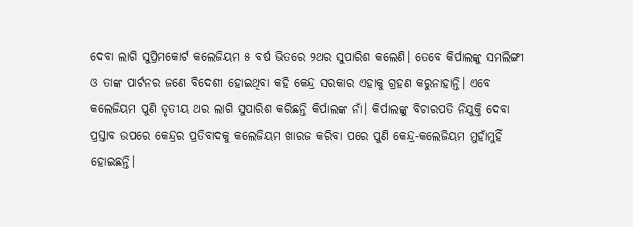ଦେବା ଲାଗି ସୁପ୍ରିମକୋର୍ଟ କଲେଜିୟମ ୫ ବର୍ଷ ଭିତରେ ୨ଥର ସୁପାରିଶ କଲେଣି। ତେବେ କିର୍ପାଲଙ୍କୁ ସମଲିଙ୍ଗୀ ଓ ତାଙ୍କ ପାର୍ଟନର ଜଣେ ବିଦେଶୀ ହୋଇଥିବା କହି କେନ୍ଦ୍ର ସରକାର ଏହାକୁ ଗ୍ରହଣ କରୁନାହାନ୍ତି। ଏବେ କଲେଜିୟମ ପୁଣି ତୃତୀୟ ଥର ଲାଗି ସୁପାରିଶ କରିଛନ୍ତି କିର୍ପାଲଙ୍କ ନାଁ। କିର୍ପାଲଙ୍କୁ ବିଚାରପତି ନିଯୁକ୍ତି ଦେବା ପ୍ରସ୍ତାବ ଉପରେ କେନ୍ଦ୍ରର ପ୍ରତିବାଦକୁ କଲେଜିୟମ ଖାରଜ କରିବା ପରେ ପୁଣି କେନ୍ଦ୍ର-କଲେଜିୟମ ମୁହାଁମୁହିଁ ହୋଇଛନ୍ତି।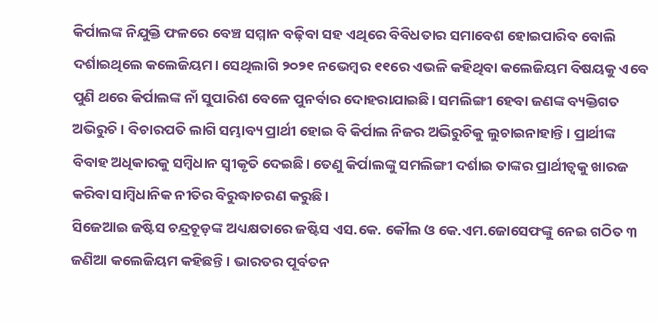କିର୍ପାଲଙ୍କ ନିଯୁକ୍ତି ଫଳରେ ବେଞ୍ଚ ସମ୍ମାନ ବଢ଼ିବା ସହ ଏଥିରେ ବିବିଧତାର ସମାବେଶ ହୋଇପାରିବ ବୋଲି ଦର୍ଶାଇଥିଲେ କଲେଜିୟମ। ସେଥିଲାଗି ୨୦୨୧ ନଭେମ୍ୱର ୧୧ରେ ଏଭଳି କହିଥିବା କଲେଜିୟମ ବିଷୟକୁ ଏବେ ପୁଣି ଥରେ କିର୍ପାଲଙ୍କ ନାଁ ସୁପାରିଶ ବେଳେ ପୁନର୍ବାର ଦୋହରାଯାଇଛି। ସମଲିଙ୍ଗୀ ହେବା ଜଣଙ୍କ ବ୍ୟକ୍ତିଗତ ଅଭିରୁଚି। ବିଚାରପତି ଲାଗି ସମ୍ଭାବ୍ୟ ପ୍ରାର୍ଥୀ ହୋଇ ବି କିର୍ପାଲ ନିଜର ଅଭିରୁଚିକୁ ଲୁଚାଇନାହାନ୍ତି। ପ୍ରାର୍ଥୀଙ୍କ ବିବାହ ଅଧିକାରକୁ ସମ୍ୱିଧାନ ସ୍ୱୀକୃତି ଦେଇଛି। ତେଣୁ କିର୍ପାଲଙ୍କୁ ସମଲିଙ୍ଗୀ ଦର୍ଶାଇ ତାଙ୍କର ପ୍ରାର୍ଥୀତ୍ୱକୁ ଖାରଜ କରିବା ସାମ୍ୱିଧାନିକ ନୀତିର ବିରୁଦ୍ଧାଚରଣ କରୁଛି।
ସିଜେଆଇ ଜଷ୍ଟିସ ଚନ୍ଦ୍ରଚୂଡ଼ଙ୍କ ଅଧ୍ୟକ୍ଷତାରେ ଜଷ୍ଟିସ ଏସ.କେ. କୌଲ ଓ କେ.ଏମ.ଜୋସେଫଙ୍କୁ ନେଇ ଗଠିତ ୩ ଜଣିଆ କଲେଜିୟମ କହିଛନ୍ତି। ଭାରତର ପୂର୍ବତନ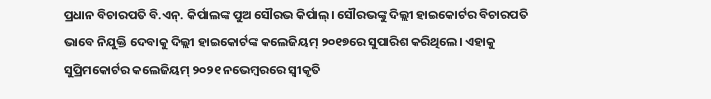ପ୍ରଧାନ ବିଚାରପତି ବି.ଏନ୍. କିର୍ପାଲଙ୍କ ପୁଅ ସୌରଭ କିର୍ପାଲ୍। ସୌରଭଙ୍କୁ ଦିଲ୍ଲୀ ହାଇକୋର୍ଟର ବିଚାରପତି ଭାବେ ନିଯୁକ୍ତି ଦେବାକୁ ଦିଲ୍ଲୀ ହାଇକୋର୍ଟଙ୍କ କଲେଜିୟମ୍ ୨୦୧୭ରେ ସୁପାରିଶ କରିଥିଲେ। ଏହାକୁ ସୁପ୍ରିମକୋର୍ଟର କଲେଜିୟମ୍ ୨୦୨୧ ନଭେମ୍ୱରରେ ସ୍ୱୀକୃତି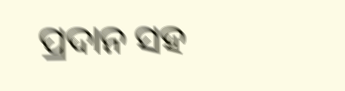ପ୍ରଦାନ ସହ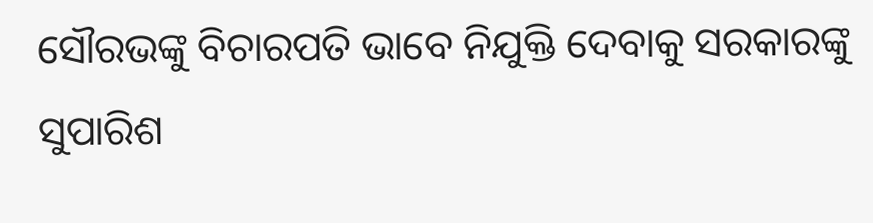ସୌରଭଙ୍କୁ ବିଚାରପତି ଭାବେ ନିଯୁକ୍ତି ଦେବାକୁ ସରକାରଙ୍କୁ ସୁପାରିଶ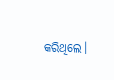କରିଥିଲେ।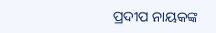ପ୍ରଦୀପ ନାୟକଙ୍କ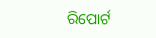ରିପୋର୍ଟ